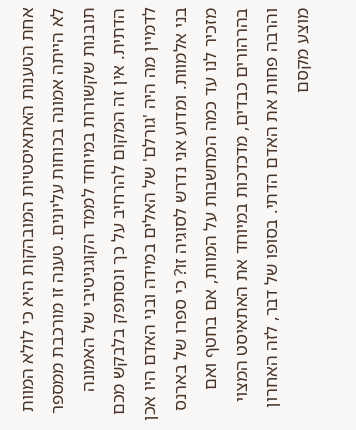אחת הטענות האתאיסטיות המובהקות היא כי לולא המוות לא הייתה אמונה בכוחות עליונים. טענה זו מורכבת ממספר תובנות שקשורות במיוחד לממד הקוגניטיבי של האמונה הדתית. אין זה המקום להרחיב על כך ונסתפק בלבקש מכם לדמיין מה היה 'גורלם' של האלים במידה ובני האדם היו אכן בני אלמוות. ומדוע אני נדרש לסוגיה זו? כי ספרו של בארנס מזכיר לנו עד כמה המחשבות על המוות, אם בחטף ואם בהרהורים כבדים, מדכדכות במיוחד את האתאיסט המצוי והרבה פחות את האדם הדתי. בסופו של דבר, לזה האחרון מוצע מקסם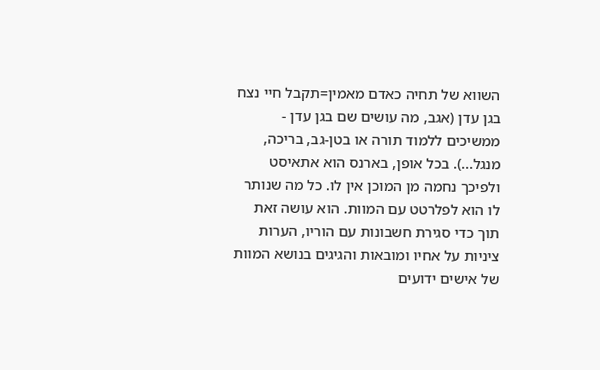השווא של תחיה כאדם מאמין=תקבל חיי נצח בגן עדן (אגב, מה עושים שם בגן עדן - ממשיכים ללמוד תורה או בטן-גב, בריכה, מנגל...). בכל אופן, בארנס הוא אתאיסט ולפיכך נחמה מן המוכן אין לו. כל מה שנותר לו הוא לפלרטט עם המוות. הוא עושה זאת תוך כדי סגירת חשבונות עם הוריו, הערות ציניות על אחיו ומובאות והגיגים בנושא המוות של אישים ידועים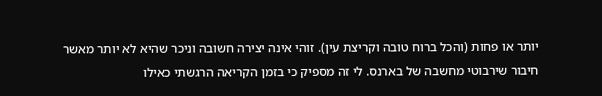יותר או פחות (והכל ברוח טובה וקריצת עין). זוהי אינה יצירה חשובה וניכר שהיא לא יותר מאשר חיבור שירבוטי מחשבה של בארנס. לי זה מספיק כי בזמן הקריאה הרגשתי כאילו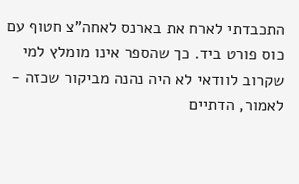התכבדתי לארח את בארנס לאחה"צ חטוף עם כוס פורט ביד. כך שהספר אינו מומלץ למי שקרוב לוודאי לא היה נהנה מביקור שכזה - לאמור, הדתיים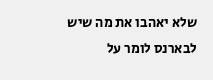שלא יאהבו את מה שיש לבארנס לומר על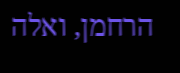הרחמן, ואלה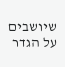שיושבים על הגדר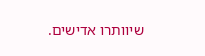שיוותרו אדישים.